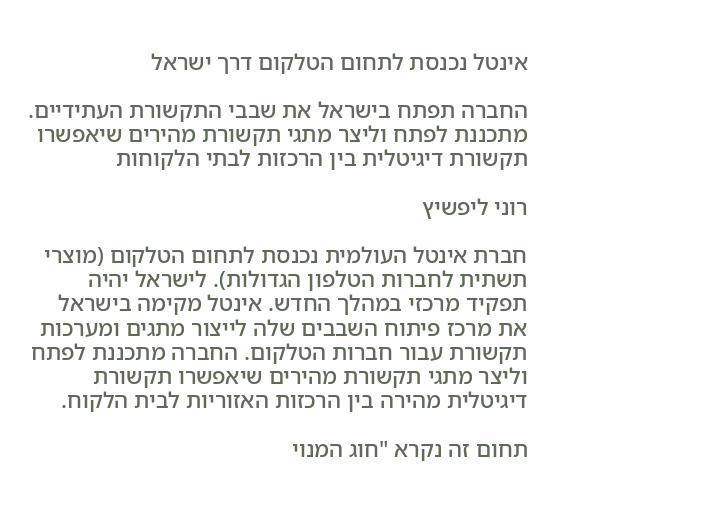אינטל נכנסת לתחום הטלקום דרך ישראל

החברה תפתח בישראל את שבבי התקשורת העתידיים. מתכננת לפתח וליצר מתגי תקשורת מהירים שיאפשרו תקשורת דיגיטלית בין הרכזות לבתי הלקוחות

רוני ליפשיץ

חברת אינטל העולמית נכנסת לתחום הטלקום (מוצרי תשתית לחברות הטלפון הגדולות). לישראל יהיה תפקיד מרכזי במהלך החדש. אינטל מקימה בישראל את מרכז פיתוח השבבים שלה לייצור מתגים ומערכות תקשורת עבור חברות הטלקום. החברה מתכננת לפתח וליצר מתגי תקשורת מהירים שיאפשרו תקשורת דיגיטלית מהירה בין הרכזות האזוריות לבית הלקוח.

תחום זה נקרא "חוג המנוי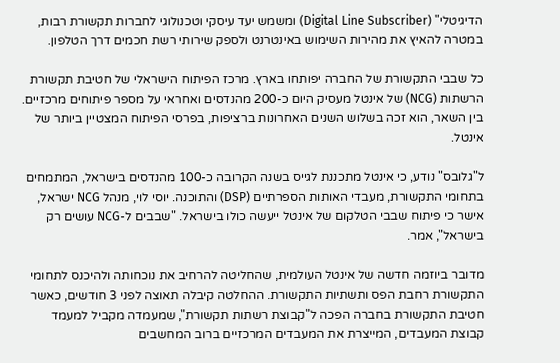הדיגיטלי" (Digital Line Subscriber) ומשמש יעד עיסקי וטכנולוגי לחברות תקשורת רבות, במטרה להאיץ את מהירות השימוש באינטרנט ולספק שירותי רשת חכמים דרך הטלפון.

כל שבבי התקשורת של החברה יפותחו בארץ. מרכז הפיתוח הישראלי של חטיבת תקשורת הרשתות (NCG) של אינטל מעסיק היום כ-200 מהנדסים ואחראי על מספר פיתוחים מרכזיים. בין השאר, הוא זכה בשלוש השנים האחרונות ברציפות, בפרסי הפיתוח המצטיין ביותר של אינטל.

ל"גלובס" נודע, כי אינטל מתכננת לגייס בשנה הקרובה כ-100 מהנדסים בישראל, המתמחים בתחומי התקשורת, מעבדי האותות הספרתיים (DSP) והתוכנה. יוסי לוי, מנהל NCG ישראל, אישר כי פיתוח שבבי הטלקום של אינטל ייעשה כולו בישראל. "שבבים ל-NCG עושים רק בישראל", אמר.

מדובר ביוזמה חדשה של אינטל העולמית, שהחליטה להרחיב את נוכחותה ולהיכנס לתחומי התקשורת רחבת הפס ותשתיות התקשורת. ההחלטה קיבלה תאוצה לפני 3 חודשים, כאשר חטיבת התקשורת בחברה הפכה ל"קבוצת רשתות תקשורת", שמעמדה מקביל למעמד קבוצת המעבדים, המייצרת את המעבדים המרכזיים ברוב המחשבים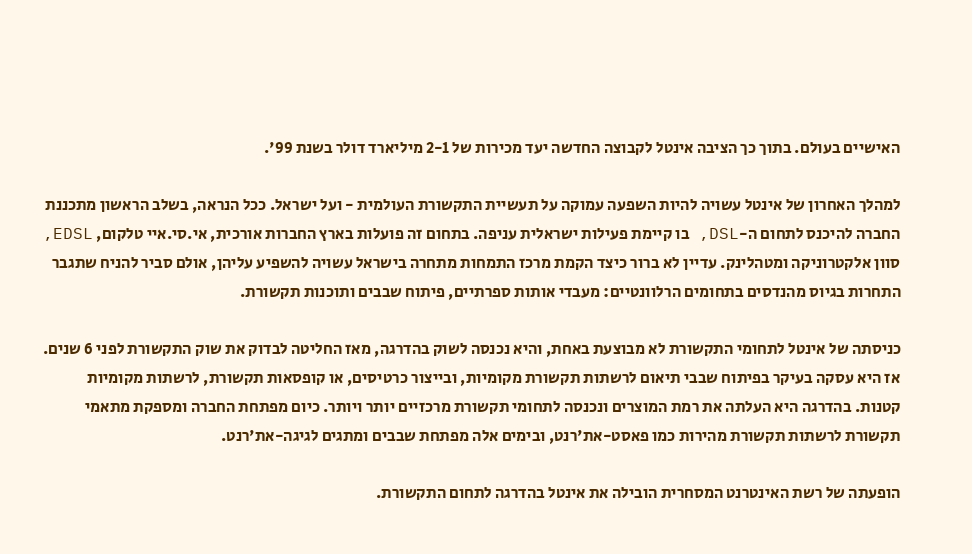האישיים בעולם. בתוך כך הציבה אינטל לקבוצה החדשה יעד מכירות של 2-1 מיליארד דולר בשנת 99'.

למהלך האחרון של אינטל עשויה להיות השפעה עמוקה על תעשיית התקשורת העולמית - ועל ישראל. ככל הנראה, בשלב הראשון מתכננת החברה להיכנס לתחום ה-DSL, בו קיימת פעילות ישראלית עניפה. בתחום זה פועלות בארץ החברות אורכית, אי.סי.איי טלקום, EDSL, סוון אלקטרוניקה ומטהלינק. עדיין לא ברור כיצד הקמת מרכז התמחות מתחרה בישראל עשויה להשפיע עליהן, אולם סביר להניח שתגבר התחרות בגיוס מהנדסים בתחומים הרלוונטיים: מעבדי אותות ספרתיים, פיתוח שבבים ותוכנות תקשורת.

כניסתה של אינטל לתחומי התקשורת לא מבוצעת באחת, והיא נכנסה לשוק בהדרגה, מאז החליטה לבדוק את שוק התקשורת לפני 6 שנים. אז היא עסקה בעיקר בפיתוח שבבי תיאום לרשתות תקשורת מקומיות, ובייצור כרטיסים, או קופסאות תקשורת, לרשתות מקומיות קטנות. בהדרגה היא העלתה את רמת המוצרים ונכנסה לתחומי תקשורת מרכזיים יותר ויותר. כיום מפתחת החברה ומספקת מתאמי תקשורת לרשתות תקשורת מהירות כמו פאסט-את'רנט, ובימים אלה מפתחת שבבים ומתגים לגיגה-את'רנט.

הופעתה של רשת האינטרנט המסחרית הובילה את אינטל בהדרגה לתחום התקשורת.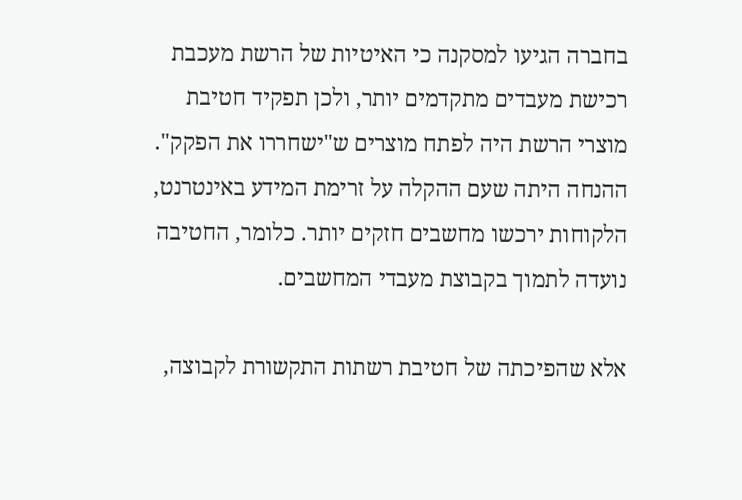בחברה הגיעו למסקנה כי האיטיות של הרשת מעכבת רכישת מעבדים מתקדמים יותר, ולכן תפקיד חטיבת מוצרי הרשת היה לפתח מוצרים ש"ישחררו את הפקק". ההנחה היתה שעם ההקלה על זרימת המידע באינטרנט, הלקוחות ירכשו מחשבים חזקים יותר. כלומר, החטיבה נועדה לתמוך בקבוצת מעבדי המחשבים.

אלא שהפיכתה של חטיבת רשתות התקשורת לקבוצה,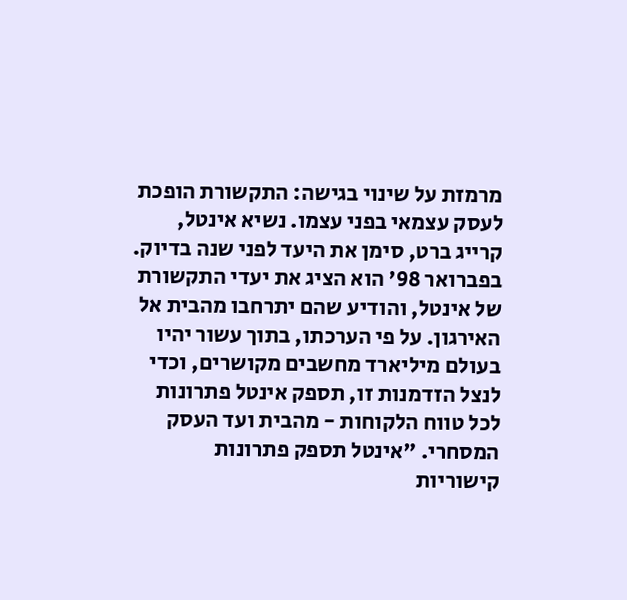מרמזת על שינוי בגישה: התקשורת הופכת לעסק עצמאי בפני עצמו. נשיא אינטל, קרייג ברט, סימן את היעד לפני שנה בדיוק. בפברואר 98' הוא הציג את יעדי התקשורת של אינטל, והודיע שהם יתרחבו מהבית אל האירגון. על פי הערכתו, בתוך עשור יהיו בעולם מיליארד מחשבים מקושרים, וכדי לנצל הזדמנות זו, תספק אינטל פתרונות לכל טווח הלקוחות - מהבית ועד העסק המסחרי. "אינטל תספק פתרונות קישוריות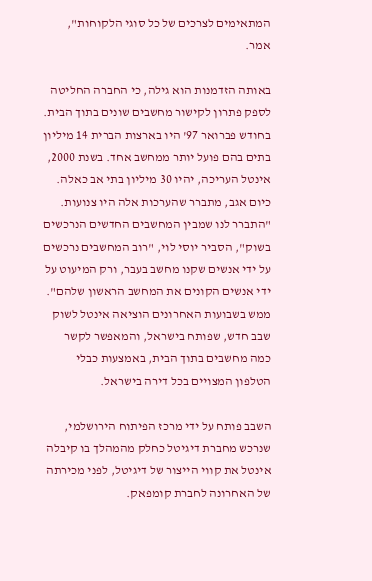המתאימים לצרכים של כל סוגי הלקוחות", אמר.

באותה הזדמנות הוא גילה, כי החברה החליטה לספק פתרון לקישור מחשבים שונים בתוך הבית. בחודש פברואר 97' היו בארצות הברית 14 מיליון בתים בהם פועל יותר ממחשב אחד. בשנת 2000, אינטל העריכה, יהיו 30 מיליון בתי אב כאלה. כיום אגב, מתברר שהערכות אלה היו צנועות. "התברר לנו שמבין המחשבים החדשים הנרכשים בשוק", הסביר יוסי לוי, "רוב המחשבים נרכשים על ידי אנשים שקנו מחשב בעבר, ורק המיעוט על ידי אנשים הקונים את המחשב הראשון שלהם". ממש בשבועות האחרונים הוציאה אינטל לשוק שבב חדש, שפותח בישראל, והמאפשר לקשר כמה מחשבים בתוך הבית, באמצעות כבלי הטלפון המצויים בכל דירה בישראל.

השבב פותח על ידי מרכז הפיתוח הירושלמי, שנרכש מחברת דיגיטל כחלק מהמהלך בו קיבלה אינטל את קווי הייצור של דיגיטל, לפני מכירתה של האחרונה לחברת קומפאק.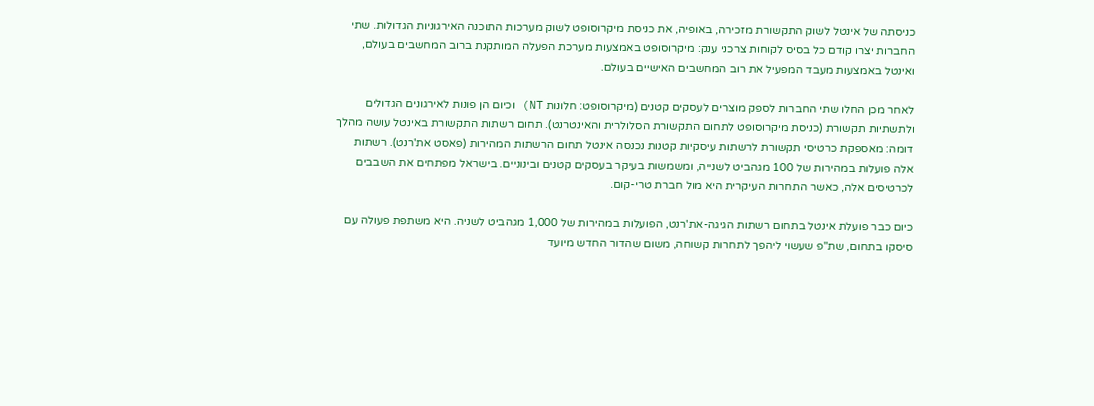כניסתה של אינטל לשוק התקשורת מזכירה, באופיה, את כניסת מיקרוסופט לשוק מערכות התוכנה האירגוניות הגדולות. שתי החברות יצרו קודם כל בסיס לקוחות צרכני ענק: מיקרוסופט באמצעות מערכת הפעלה המותקנת ברוב המחשבים בעולם, ואינטל באמצעות מעבד המפעיל את רוב המחשבים האישיים בעולם.

לאחר מכן החלו שתי החברות לספק מוצרים לעסקים קטנים (מיקרוסופט: חלונות NT) וכיום הן פונות לאירגונים הגדולים ולתשתיות תקשורת (כניסת מיקרוסופט לתחום התקשורת הסלולרית והאינטרנט). תחום רשתות התקשורת באינטל עושה מהלך דומה: מאספקת כרטיסי תקשורת לרשתות עיסקיות קטנות נכנסה אינטל תחום הרשתות המהירות (פאסט את'רנט). רשתות אלה פועלות במהירות של 100 מגהביט לשנייה, ומשמשות בעיקר בעסקים קטנים ובינוניים. בישראל מפתחים את השבבים לכרטיסים אלה, כאשר התחרות העיקרית היא מול חברת טרי-קום.

כיום כבר פועלת אינטל בתחום רשתות הגיגה-את'רנט, הפועלות במהירות של 1,000 מגהביט לשניה. היא משתפת פעולה עם סיסקו בתחום, שת"פ שעשוי ליהפך לתחרות קשוחה, משום שהדור החדש מיועד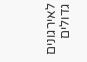לאירגונים גדולים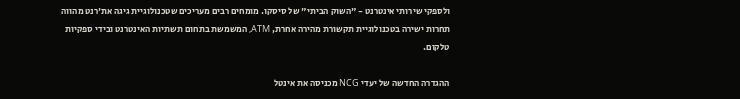ולספקי שירותי אינטרנט - "השוק הביתי" של סיסקו. מומחים רבים מעריכים שטכנולוגיית גיגה את'רנט מהווה תחרות ישירה בטכנולוגיית תקשורת מהירה אחרת, ATM, המשמשת בתחום תשתיות האינטרנט ובידי ספקיות טלקום.

ההגדרה החדשה של יעדי NCG מכניסה את אינטל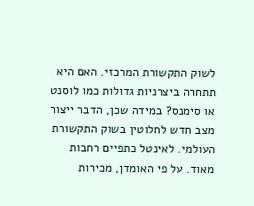לשוק התקשורת המרכזי. האם היא תתחרה ביצרניות גדולות כמו לוסנט או סימנס? במידה שכן, הדבר ייצור מצב חדש לחלוטין בשוק התקשורת העולמי. לאינטל כתפיים רחבות מאוד. על פי האומדן, מכירות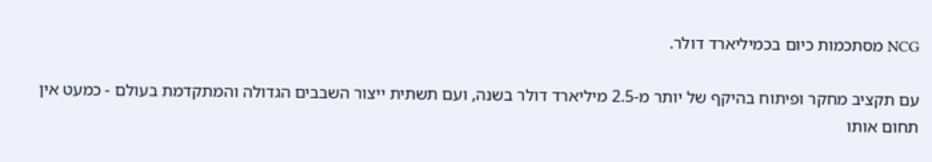NCG מסתכמות כיום בכמיליארד דולר.

עם תקציב מחקר ופיתוח בהיקף של יותר מ-2.5 מיליארד דולר בשנה, ועם תשתית ייצור השבבים הגדולה והמתקדמת בעולם - כמעט אין תחום אותו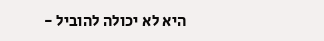היא לא יכולה להוביל -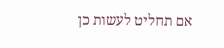אם תחליט לעשות כן